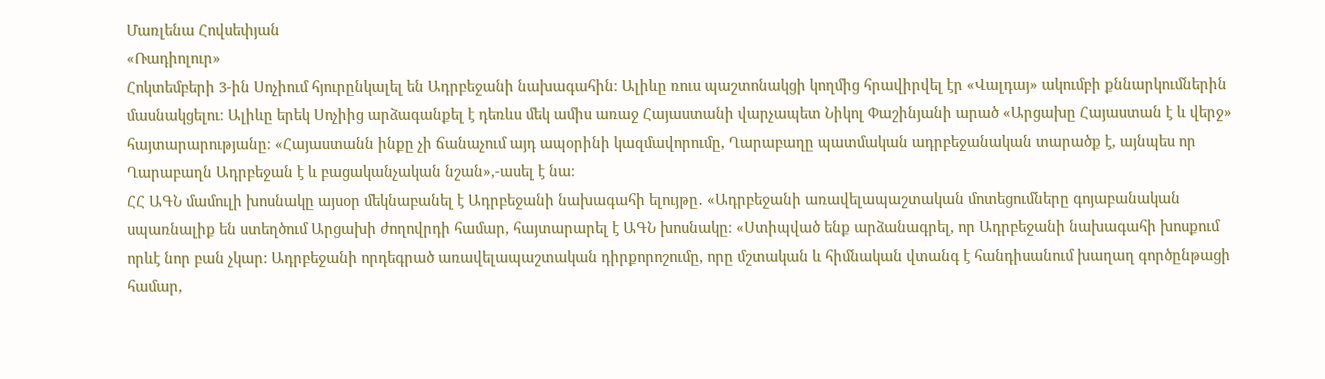Մառլենա Հովսեփյան
«Ռադիոլուր»
Հոկտեմբերի 3-ին Սոչիում հյուրընկալել են Ադրբեջանի նախագահին։ Ալիևը ռուս պաշտոնակցի կողմից հրավիրվել էր «Վալդայ» ակումբի քննարկումներին մասնակցելու։ Ալիևը երեկ Սոչիից արձագանքել է դեռևս մեկ ամիս առաջ Հայաստանի վարչապետ Նիկոլ Փաշինյանի արած «Արցախը Հայաստան է և վերջ» հայտարարությանը։ «Հայաստանն ինքը չի ճանաչում այդ ապօրինի կազմավորումը, Ղարաբաղը պատմական ադրբեջանական տարածք է, այնպես որ Ղարաբաղն Ադրբեջան է և բացականչական նշան»,-ասել է նա։
ՀՀ ԱԳՆ մամուլի խոսնակը այսօր մեկնաբանել է Ադրբեջանի նախագահի ելույթը․ «Ադրբեջանի առավելապաշտական մոտեցումները գոյաբանական սպառնալիք են ստեղծում Արցախի ժողովրդի համար, հայտարարել է ԱԳՆ խոսնակը։ «Ստիպված ենք արձանագրել, որ Ադրբեջանի նախագահի խոսքում որևէ նոր բան չկար: Ադրբեջանի որդեգրած առավելապաշտական դիրքորոշումը, որը մշտական և հիմնական վտանգ է հանդիսանում խաղաղ գործընթացի համար,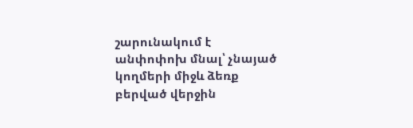շարունակում է անփոփոխ մնալ՝ չնայած կողմերի միջև ձեռք բերված վերջին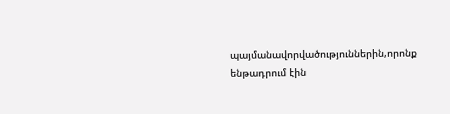պայմանավորվածություններին,որոնք ենթադրում էին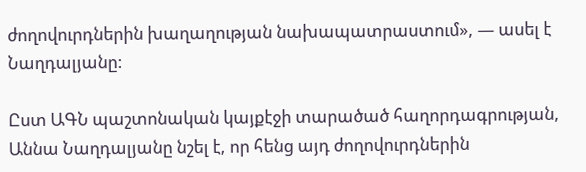ժողովուրդներին խաղաղության նախապատրաստում», — ասել է Նաղդալյանը:

Ըստ ԱԳՆ պաշտոնական կայքէջի տարածած հաղորդագրության, Աննա Նաղդալյանը նշել է, որ հենց այդ ժողովուրդներին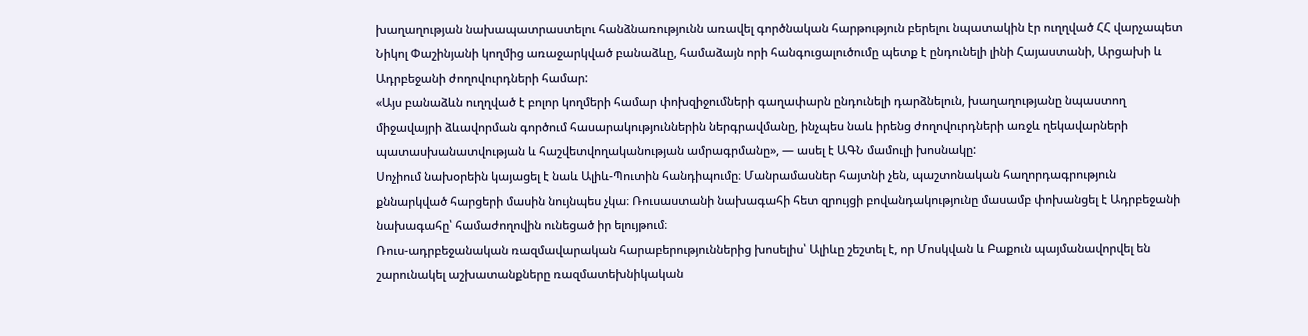խաղաղության նախապատրաստելու հանձնառությունն առավել գործնական հարթություն բերելու նպատակին էր ուղղված ՀՀ վարչապետ Նիկոլ Փաշինյանի կողմից առաջարկված բանաձևը, համաձայն որի հանգուցալուծումը պետք է ընդունելի լինի Հայաստանի, Արցախի և Ադրբեջանի ժողովուրդների համար:
«Այս բանաձևն ուղղված է բոլոր կողմերի համար փոխզիջումների գաղափարն ընդունելի դարձնելուն, խաղաղությանը նպաստող միջավայրի ձևավորման գործում հասարակություններին ներգրավմանը, ինչպես նաև իրենց ժողովուրդների առջև ղեկավարների պատասխանատվության և հաշվետվողականության ամրագրմանը», — ասել է ԱԳՆ մամուլի խոսնակը:
Սոչիում նախօրեին կայացել է նաև Ալիև-Պուտին հանդիպումը։ Մանրամասներ հայտնի չեն, պաշտոնական հաղորդագրություն քննարկված հարցերի մասին նույնպես չկա։ Ռուսաստանի նախագահի հետ զրույցի բովանդակությունը մասամբ փոխանցել է Ադրբեջանի նախագահը՝ համաժողովին ունեցած իր ելույթում։
Ռուս-ադրբեջանական ռազմավարական հարաբերություններից խոսելիս՝ Ալիևը շեշտել է, որ Մոսկվան և Բաքուն պայմանավորվել են շարունակել աշխատանքները ռազմատեխնիկական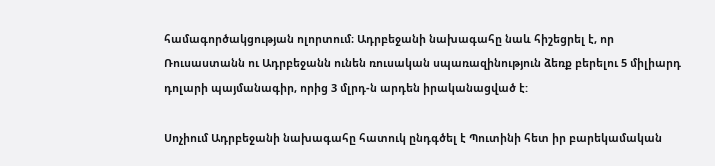համագործակցության ոլորտում։ Ադրբեջանի նախագահը նաև հիշեցրել է, որ Ռուսաստանն ու Ադրբեջանն ունեն ռուսական սպառազինություն ձեռք բերելու 5 միլիարդ դոլարի պայմանագիր, որից 3 մլրդ-ն արդեն իրականացված է:

Սոչիում Ադրբեջանի նախագահը հատուկ ընդգծել է Պուտինի հետ իր բարեկամական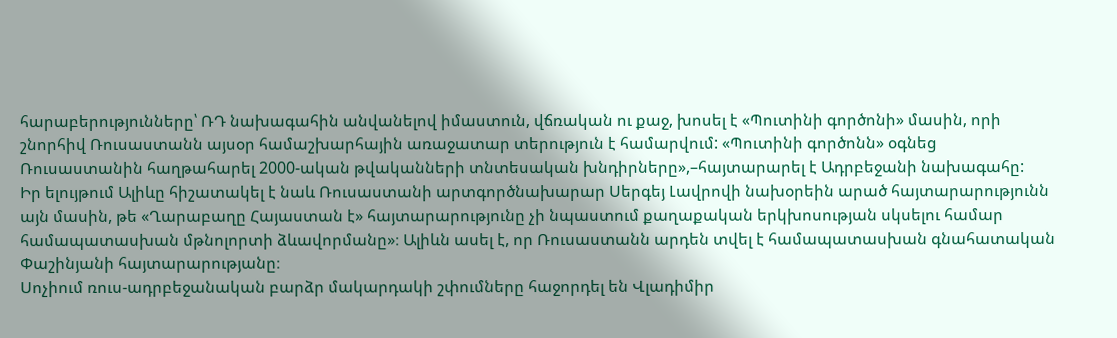հարաբերությունները՝ ՌԴ նախագահին անվանելով իմաստուն, վճռական ու քաջ, խոսել է «Պուտինի գործոնի» մասին, որի շնորհիվ Ռուսաստանն այսօր համաշխարհային առաջատար տերություն է համարվում: «Պուտինի գործոնն» օգնեց Ռուսաստանին հաղթահարել 2000-ական թվականների տնտեսական խնդիրները»,–հայտարարել է Ադրբեջանի նախագահը:
Իր ելույթում Ալիևը հիշատակել է նաև Ռուսաստանի արտգործնախարար Սերգեյ Լավրովի նախօրեին արած հայտարարությունն այն մասին, թե «Ղարաբաղը Հայաստան է» հայտարարությունը չի նպաստում քաղաքական երկխոսության սկսելու համար համապատասխան մթնոլորտի ձևավորմանը»։ Ալիևն ասել է, որ Ռուսաստանն արդեն տվել է համապատասխան գնահատական Փաշինյանի հայտարարությանը։
Սոչիում ռուս-ադրբեջանական բարձր մակարդակի շփումները հաջորդել են Վլադիմիր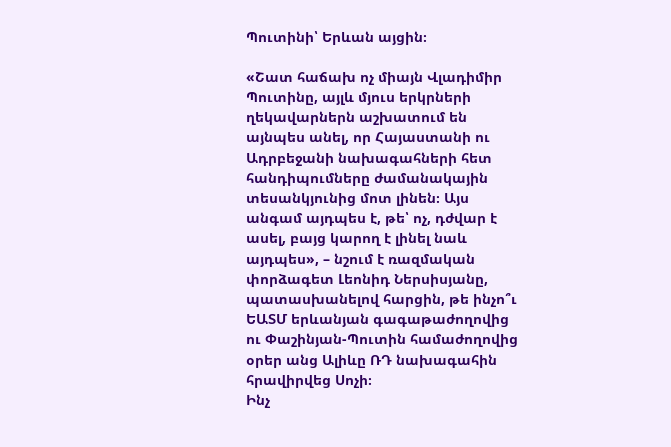Պուտինի՝ Երևան այցին։

«Շատ հաճախ ոչ միայն Վլադիմիր Պուտինը, այլև մյուս երկրների ղեկավարներն աշխատում են այնպես անել, որ Հայաստանի ու Ադրբեջանի նախագահների հետ հանդիպումները ժամանակային տեսանկյունից մոտ լինեն։ Այս անգամ այդպես է, թե՝ ոչ, դժվար է ասել, բայց կարող է լինել նաև այդպես», – նշում է ռազմական փորձագետ Լեոնիդ Ներսիսյանը, պատասխանելով հարցին, թե ինչո՞ւ ԵԱՏՄ երևանյան գագաթաժողովից ու Փաշինյան-Պուտին համաժողովից օրեր անց Ալիևը ՌԴ նախագահին հրավիրվեց Սոչի։
Ինչ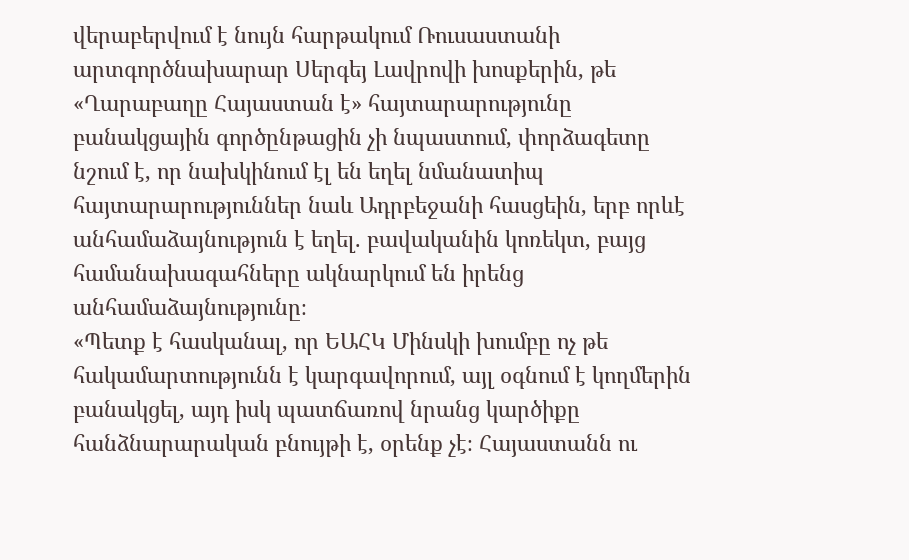վերաբերվում է նույն հարթակում Ռուսաստանի արտգործնախարար Սերգեյ Լավրովի խոսքերին, թե «Ղարաբաղը Հայաստան է» հայտարարությունը բանակցային գործընթացին չի նպաստում, փորձագետը նշում է, որ նախկինում էլ են եղել նմանատիպ հայտարարություններ նաև Ադրբեջանի հասցեին, երբ որևէ անհամաձայնություն է եղել. բավականին կոռեկտ, բայց համանախագահները ակնարկում են իրենց անհամաձայնությունը։
«Պետք է հասկանալ, որ ԵԱՀԿ Մինսկի խումբը ոչ թե հակամարտությունն է կարգավորում, այլ օգնում է կողմերին բանակցել, այդ իսկ պատճառով նրանց կարծիքը հանձնարարական բնույթի է, օրենք չէ։ Հայաստանն ու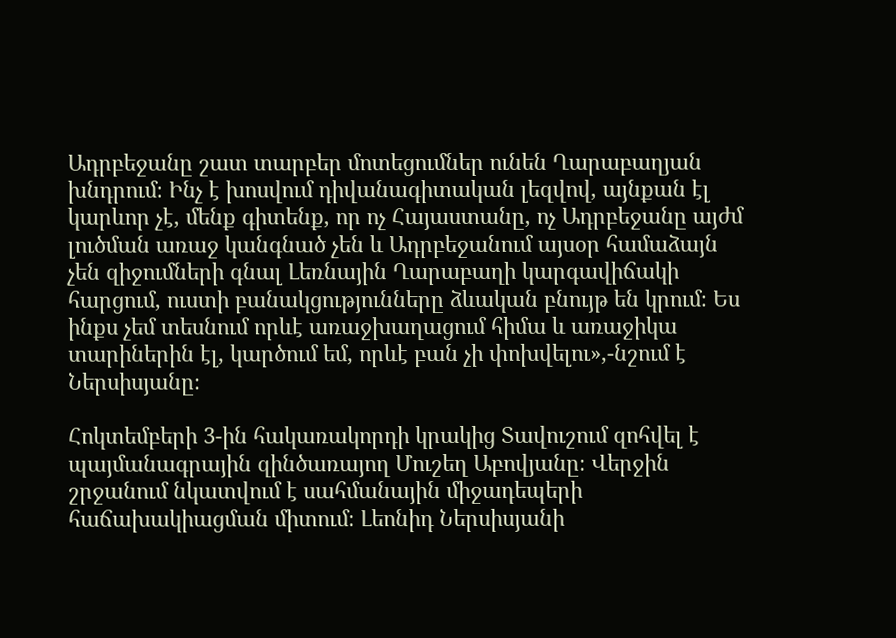Ադրբեջանը շատ տարբեր մոտեցումներ ունեն Ղարաբաղյան խնդրում։ Ինչ է խոսվում դիվանագիտական լեզվով, այնքան էլ կարևոր չէ, մենք գիտենք, որ ոչ Հայաստանը, ոչ Ադրբեջանը այժմ լուծման առաջ կանգնած չեն և Ադրբեջանում այսօր համաձայն չեն զիջումների գնալ Լեռնային Ղարաբաղի կարգավիճակի հարցում, ուստի բանակցությունները ձևական բնույթ են կրում։ Ես ինքս չեմ տեսնում որևէ առաջխաղացում հիմա և առաջիկա տարիներին էլ, կարծում եմ, որևէ բան չի փոխվելու»,-նշում է Ներսիսյանը։

Հոկտեմբերի 3-ին հակառակորդի կրակից Տավուշում զոհվել է պայմանագրային զինծառայող Մուշեղ Աբովյանը։ Վերջին շրջանում նկատվում է սահմանային միջադեպերի հաճախակիացման միտում։ Լեոնիդ Ներսիսյանի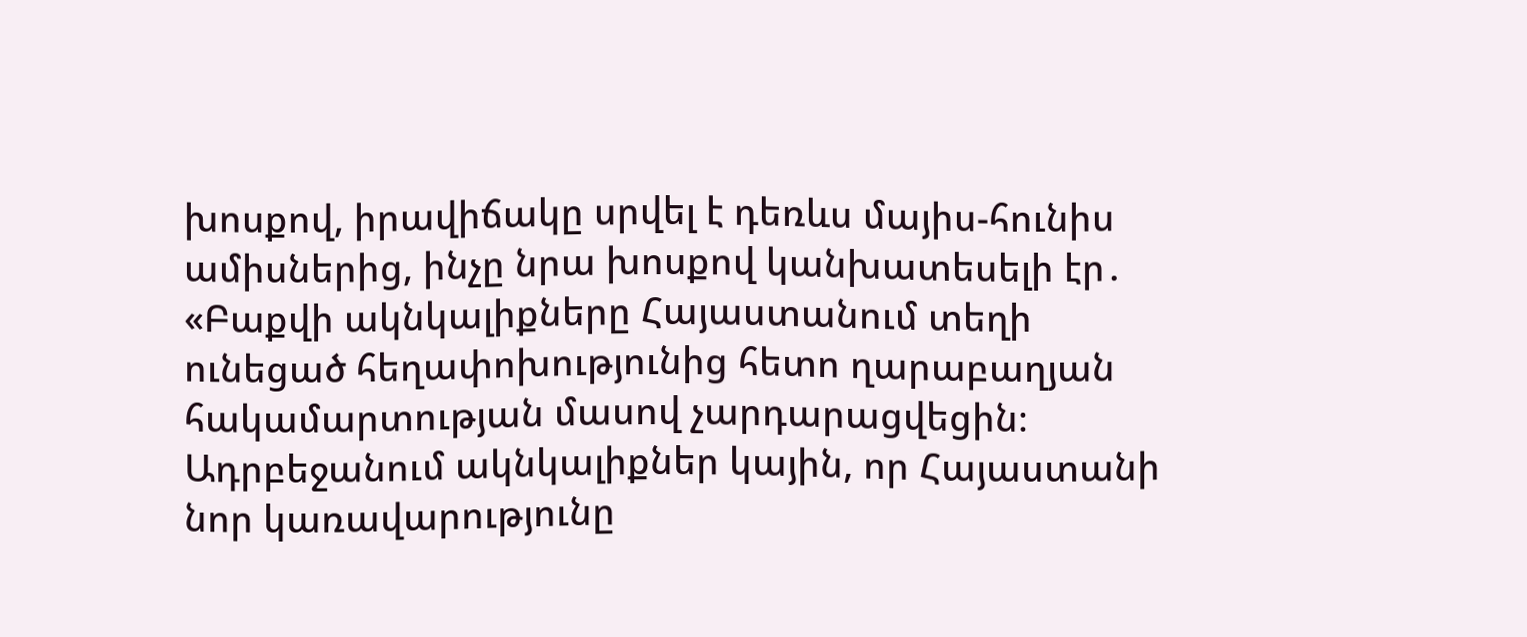խոսքով, իրավիճակը սրվել է դեռևս մայիս-հունիս ամիսներից, ինչը նրա խոսքով կանխատեսելի էր․
«Բաքվի ակնկալիքները Հայաստանում տեղի ունեցած հեղափոխությունից հետո ղարաբաղյան հակամարտության մասով չարդարացվեցին։ Ադրբեջանում ակնկալիքներ կային, որ Հայաստանի նոր կառավարությունը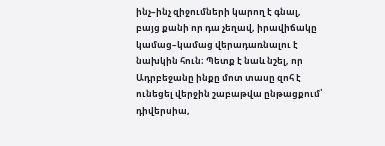ինչ–ինչ զիջումների կարող է գնալ, բայց քանի որ դա չեղավ, իրավիճակը կամաց–կամաց վերադառնալու է նախկին հուն։ Պետք է նաև նշել, որ Ադրբեջանը ինքը մոտ տասը զոհ է ունեցել վերջին շաբաթվա ընթացքում՝ դիվերսիա,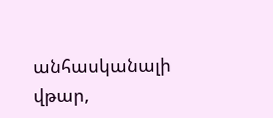անհասկանալի վթար,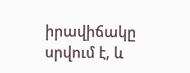իրավիճակը սրվում է, և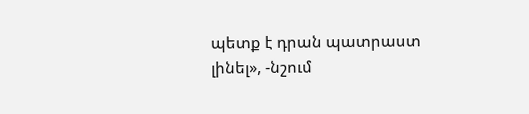պետք է դրան պատրաստ լինել», -նշում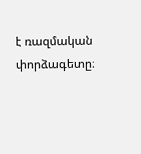է ռազմական փորձագետը։